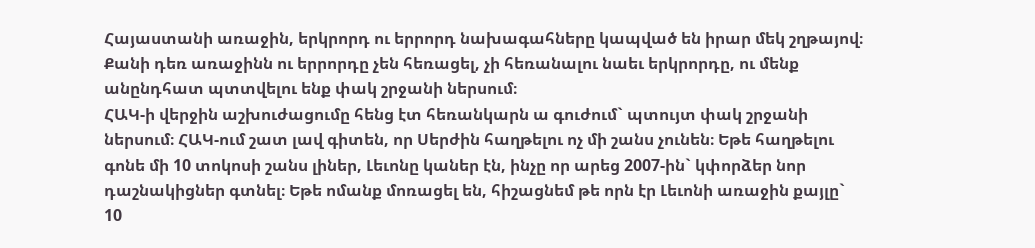Հայաստանի առաջին, երկրորդ ու երրորդ նախագահները կապված են իրար մեկ շղթայով։ Քանի դեռ առաջինն ու երրորդը չեն հեռացել, չի հեռանալու նաեւ երկրորդը, ու մենք անընդհատ պտտվելու ենք փակ շրջանի ներսում։
ՀԱԿ-ի վերջին աշխուժացումը հենց էտ հեռանկարն ա գուժում` պտույտ փակ շրջանի ներսում։ ՀԱԿ-ում շատ լավ գիտեն, որ Սերժին հաղթելու ոչ մի շանս չունեն։ Եթե հաղթելու գոնե մի 10 տոկոսի շանս լիներ, Լեւոնը կաներ էն, ինչը որ արեց 2007-ին` կփորձեր նոր դաշնակիցներ գտնել։ Եթե ոմանք մոռացել են, հիշացնեմ թե որն էր Լեւոնի առաջին քայլը` 10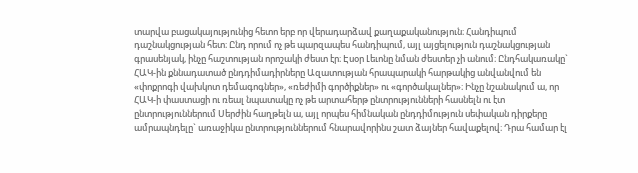տարվա բացակայությունից հետո երբ որ վերադարձավ քաղաքականություն։ Հանդիպում դաշնակցության հետ։ Ընդ որում ոչ թե պարզապես հանդիպում, այլ այցելություն դաշնակցության գրասենյակ, ինչը հաշտության որոշակի ժեստ էր։ Էսօր Լեւոնը նման ժեստեր չի անում։ Ընդհակառակը` ՀԱԿ-ին քննադատած ընդդիմադիրները Ազատության հրապարակի հարթակից անվանվում են «փոքրոգի վախկոտ դեմագոգներ», «ռեժիմի գործիքներ» ու «գործակալներ»։ Ինչը նշանակում ա, որ ՀԱԿ-ի փաստացի ու ռեալ նպատակը ոչ թե արտահերթ ընտրությունների հասնելն ու էտ ընտրություններում Սերժին հաղթելն ա, այլ որպես հիմնական ընդդիմություն սեփական դիրքերը ամրապնդելը` առաջիկա ընտրություններում հնարավորինս շատ ձայներ հավաքելով։ Դրա համար էլ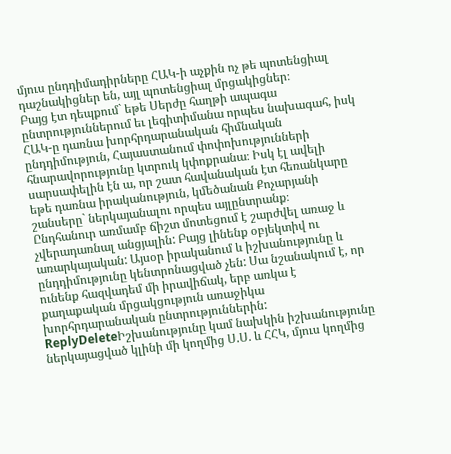մյուս ընդդիմադիրները ՀԱԿ-ի աչքին ոչ թե պոտենցիալ դաշնակիցներ են, այլ պոտենցիալ մրցակիցներ։
Բայց էտ դեպքում` եթե Սերժը հաղթի ապագա ընտրություններում եւ լեգիտիմանա որպես նախագահ, իսկ ՀԱԿ-ը դառնա խորհրդարանական հիմնական ընդդիմություն, Հայաստանում փոփոխությունների հնարավորությունը կտրուկ կփոքրանա։ Իսկ էլ ավելի սարսափելին էն ա, որ շատ հավանական էտ հեռանկարը եթե դառնա իրականություն, կմեծանան Քոչարյանի շանսերը` ներկայանալու որպես այլընտրանք։
Ընդհանուր առմամբ ճիշտ մոտեցում է շարժվել առաջ և չվերադառնալ անցյալին: Բայց լինենք օբյեկտիվ ու առարկայական: Այսօր իրականում և իշխանությունը և ընդդիմությունը կենտրոնացված չեն: Սա նշանակում է, որ ունենք հազվադեմ մի իրավիճակ, երբ առկա է քաղաքական մրցակցություն առաջիկա խորհրդարանական ընտրություններին:
ReplyDeleteԻշխանությունը կամ նախկին իշխանությունը ներկայացված կլինի մի կողմից Ս.Ս. և ՀՀԿ, մյուս կողմից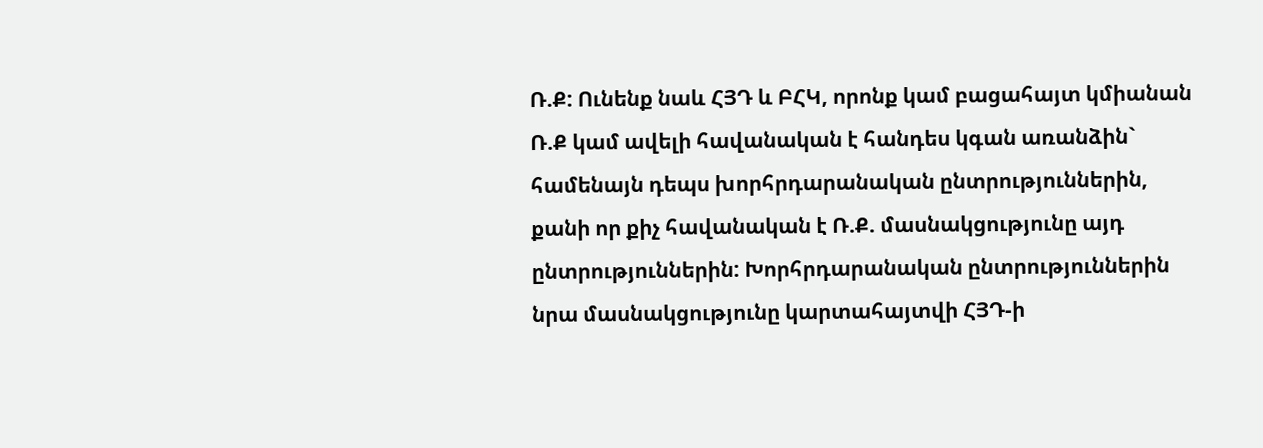Ռ.Ք: Ունենք նաև ՀՅԴ և ԲՀԿ, որոնք կամ բացահայտ կմիանան Ռ.Ք կամ ավելի հավանական է հանդես կգան առանձին` համենայն դեպս խորհրդարանական ընտրություններին, քանի որ քիչ հավանական է Ռ.Ք. մասնակցությունը այդ ընտրություններին: Խորհրդարանական ընտրություններին նրա մասնակցությունը կարտահայտվի ՀՅԴ-ի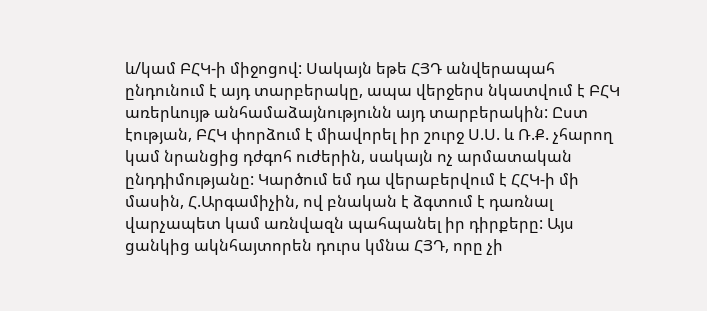և/կամ ԲՀԿ-ի միջոցով: Սակայն եթե ՀՅԴ անվերապահ ընդունում է այդ տարբերակը, ապա վերջերս նկատվում է ԲՀԿ առերևույթ անհամաձայնությունն այդ տարբերակին: Ըստ էության, ԲՀԿ փորձում է միավորել իր շուրջ Ս.Ս. և Ռ.Ք. չհարող կամ նրանցից դժգոհ ուժերին, սակայն ոչ արմատական ընդդիմությանը: Կարծում եմ դա վերաբերվում է ՀՀԿ-ի մի մասին, Հ.Արգամիչին, ով բնական է ձգտում է դառնալ վարչապետ կամ առնվազն պահպանել իր դիրքերը: Այս ցանկից ակնհայտորեն դուրս կմնա ՀՅԴ, որը չի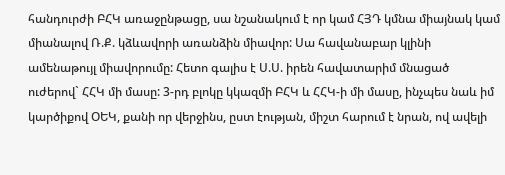հանդուրժի ԲՀԿ առաջընթացը, սա նշանակում է որ կամ ՀՅԴ կմնա միայնակ կամ միանալով Ռ.Ք. կձևավորի առանձին միավոր: Սա հավանաբար կլինի ամենաթույլ միավորումը: Հետո գալիս է Ս.Ս. իրեն հավատարիմ մնացած ուժերով` ՀՀԿ մի մասը: 3-րդ բլոկը կկազմի ԲՀԿ և ՀՀԿ-ի մի մասը, ինչպես նաև իմ կարծիքով ՕԵԿ, քանի որ վերջինս, ըստ էության, միշտ հարում է նրան, ով ավելի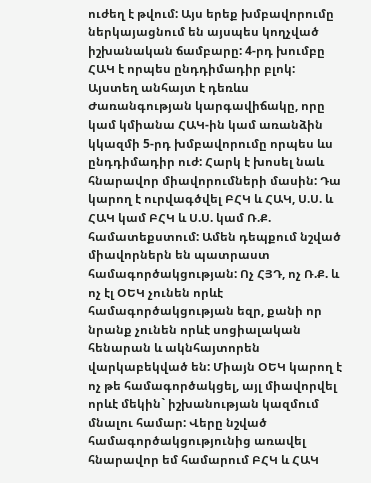ուժեղ է թվում: Այս երեք խմբավորումը ներկայացնում են այսպես կողչված իշխանական ճամբարը: 4-րդ խումբը ՀԱԿ է որպես ընդդիմադիր բլոկ: Այստեղ անհայտ է դեռևս Ժառանգության կարգավիճակը, որը կամ կմիանա ՀԱԿ-ին կամ առանձին կկազմի 5-րդ խմբավորումը որպես ևս ընդդիմադիր ուժ: Հարկ է խոսել նաև հնարավոր միավորումների մասին: Դա կարող է ուրվագծվել ԲՀԿ և ՀԱԿ, Ս.Ս. և ՀԱԿ կամ ԲՀԿ և Ս.Ս. կամ Ռ.Ք. համատեքստում: Ամեն դեպքում նշված միավորներն են պատրաստ համագործակցության: Ոչ ՀՅԴ, ոչ Ռ.Ք. և ոչ էլ ՕԵԿ չունեն որևէ համագործակցության եզր, քանի որ նրանք չունեն որևէ սոցիալական հենարան և ակնհայտորեն վարկաբեկված են: Միայն ՕԵԿ կարող է ոչ թե համագործակցել, այլ միավորվել որևէ մեկին` իշխանության կազմում մնալու համար: Վերը նշված համագործակցությունից առավել հնարավոր եմ համարում ԲՀԿ և ՀԱԿ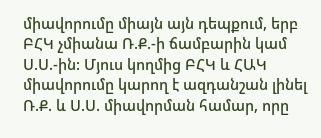միավորումը միայն այն դեպքում, երբ ԲՀԿ չմիանա Ռ.Ք.-ի ճամբարին կամ Ս.Ս.-ին: Մյուս կողմից ԲՀԿ և ՀԱԿ միավորումը կարող է ազդանշան լինել Ռ.Ք. և Ս.Ս. միավորման համար, որը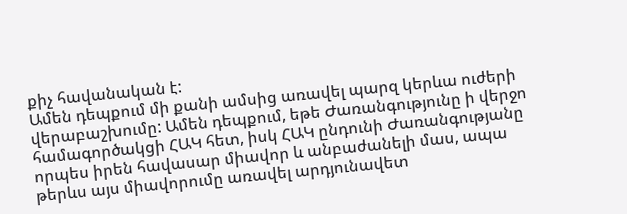քիչ հավանական է:
Ամեն դեպքում մի քանի ամսից առավել պարզ կերևա ուժերի վերաբաշխումը: Ամեն դեպքում, եթե Ժառանգությունը ի վերջո համագործակցի ՀԱԿ հետ, իսկ ՀԱԿ ընդունի Ժառանգությանը որպես իրեն հավասար միավոր և անբաժանելի մաս, ապա թերևս այս միավորումը առավել արդյունավետ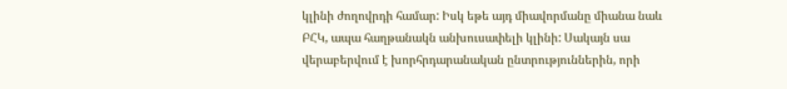կլինի ժողովրդի համար: Իսկ եթե այդ միավորմանը միանա նաև ԲՀԿ, ապա հաղթանակն անխուսափելի կլինի: Սակայն սա վերաբերվում է խորհրդարանական ընտրություններին, որի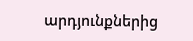արդյունքներից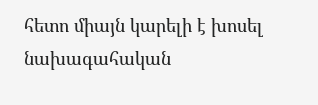հետո միայն կարելի է խոսել նախագահական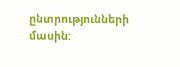ընտրությունների մասին: